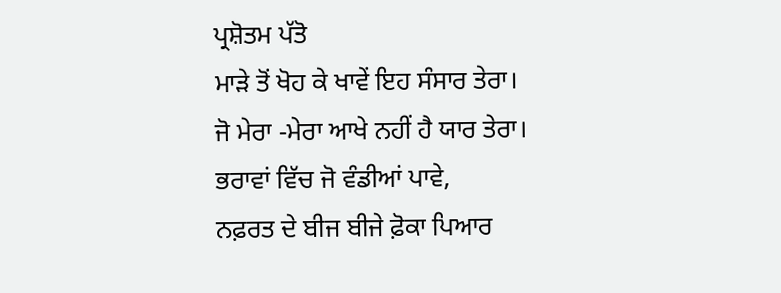ਪ੍ਰਸ਼ੋਤਮ ਪੱਤੋ
ਮਾੜੇ ਤੋਂ ਖੋਹ ਕੇ ਖਾਵੇਂ ਇਹ ਸੰਸਾਰ ਤੇਰਾ।
ਜੋ ਮੇਰਾ -ਮੇਰਾ ਆਖੇ ਨਹੀਂ ਹੈ ਯਾਰ ਤੇਰਾ।
ਭਰਾਵਾਂ ਵਿੱਚ ਜੋ ਵੰਡੀਆਂ ਪਾਵੇ,
ਨਫ਼ਰਤ ਦੇ ਬੀਜ ਬੀਜੇ ਫ਼ੋਕਾ ਪਿਆਰ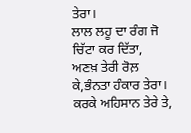ਤੇਰਾ।
ਲਾਲ ਲਹੂ ਦਾ ਰੰਗ ਜੋ ਚਿੱਟਾ ਕਰ ਦਿੱਤਾ,
ਅਣਖ਼ ਤੇਰੀ ਰੋਲ਼ ਕੇ,ਭੰਨਤਾ ਹੰਕਾਰ ਤੇਰਾ।
ਕਰਕੇ ਅਹਿਸਾਨ ਤੇਰੇ ਤੇ,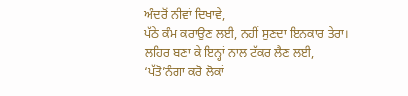ਅੰਦਰੋਂ ਨੀਵਾਂ ਦਿਖਾਵੇ,
ਪੱਠੇ ਕੰਮ ਕਰਾਉਣ ਲਈ, ਨਹੀਂ ਸੁਣਦਾ ਇਨਕਾਰ ਤੇਰਾ।
ਲਹਿਰ ਬਣਾ ਕੇ ਇਨ੍ਹਾਂ ਨਾਲ ਟੱਕਰ ਲੈਣ ਲਈ,
‘ਪੱਤੋ’ਨੰਗਾ ਕਰੋ ਲੋਕਾਂ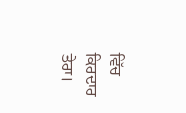ਵਿੱਚ ਕਿਰਦਾਰ ਤੇਰਾ।